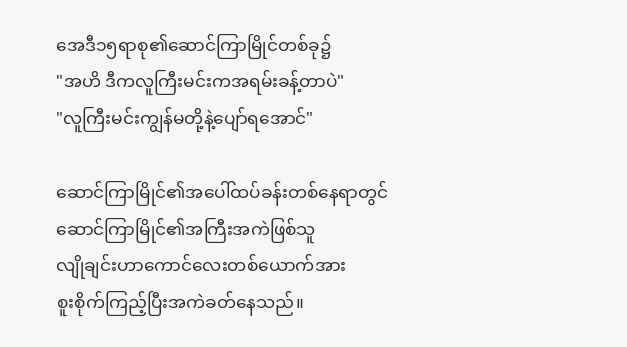အေဒီ၁၅ရာစု၏ဆောင်ကြာမြိုင်တစ်ခု၌
"အဟိ ဒီကလူကြီးမင်းကအရမ်းခန့်တာပဲ"
"လူကြီးမင်းကျွန်မတို့နဲ့ပျော်ရအောင်"

ဆောင်ကြာမြိုင်၏အပေါ်ထပ်ခန်းတစ်နေရာတွင်ဆောင်ကြာမြိုင်၏အကြီးအကဲဖြစ်သူ
လျိုချင်းဟာကောင်လေးတစ်ယောက်အား
စူးစိုက်ကြည့်ပြီးအကဲခတ်နေသည်။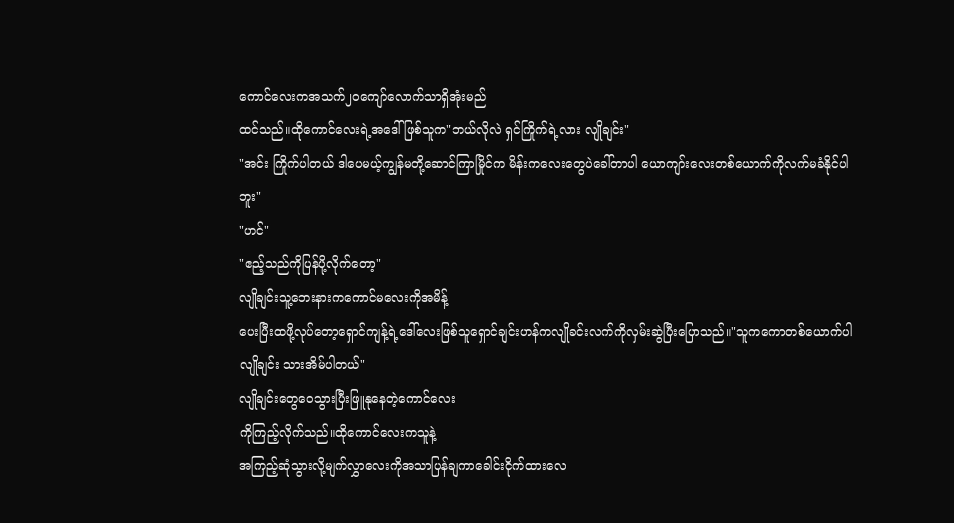ကောင်လေးကအသက်၂၀ကျော်လောက်သာရှိအုံးမည်
ထင်သည်။ထိုကောင်လေးရဲ့အဒေါ်ဖြစ်သူက"ဘယ်လိုလဲ ရှင်ကြိုက်ရဲ့လား လျိုချင်း"
"အင်း ကြိုက်ပါတယ် ဒါပေမယ့်ကျွန်မတို့ဆောင်ကြာမြိုင်က မိန်းကလေးတွေပဲခေါ်တာပါ ယောကျာ်းလေးတစ်ယောက်ကိုလက်မခံနိုင်ပါဘူး"
"ဟင်"
"ဧည့်သည်ကိုပြန်ပို့လိုက်တော့"
လျိုချင်းသူ့ဘေးနားကကောင်မလေးကိုအမိန့်
ပေးပြီးထဖို့လုပ်တော့ရှောင်ကျန့်ရဲ့ဒေါ်လေးဖြစ်သူရှောင်ချင်းဟန်ကလျိုခင်းလက်ကိုလှမ်းဆွဲပြီးပြောသည်။"သူကကောတစ်ယောက်ပါ လျိုချင်း သားအိမ်ပါတယ်"
လျိုချင်းတွေဝေသွားပြီးဖြူနုနေတဲ့ကောင်လေး
ကိုကြည့်လိုက်သည်။ထိုကောင်လေးကသူနဲ့
အကြည့်ဆုံသွားလို့မျက်လွှာလေးကိုအသာပြန်ချကာခေါင်းငိုက်ထားလေ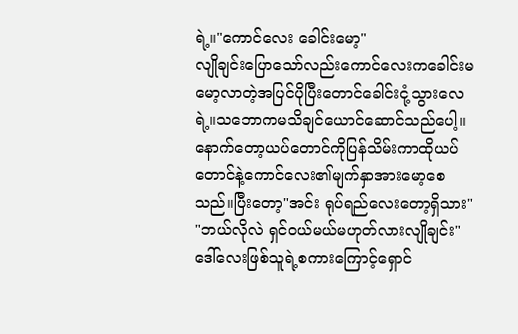ရဲ့။"ကောင်လေး ခေါင်းမော့"
လျိုချင်းပြောသော်လည်းကောင်လေးကခေါင်းမမော့လာတဲ့အပြင်ပိုပြီးတောင်ခေါင်းငုံ့သွားလေရဲ့။သဘောကမသိချင်ယောင်ဆောင်သည်ပေါ့။
နောက်တော့ယပ်တောင်ကိုပြန်သိမ်းကာထိုယပ်တောင်နဲ့ကောင်လေး၏မျက်နှာအားမော့စေသည်။ပြီးတော့"အင်း ရုပ်ရည်လေးတော့ရှိသား"
"ဘယ်လိုလဲ ရှင်ဝယ်မယ်မဟုတ်လားလျိုချင်း"
ဒေါ်လေးဖြစ်သူရဲ့စကားကြောင့်ရှောင်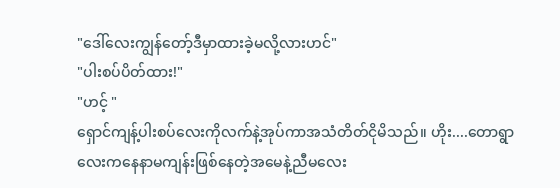"ဒေါ်လေးကျွန်တော့်ဒီမှာထားခဲ့မလို့လားဟင်"
"ပါးစပ်ပိတ်ထား!"
"ဟင့် "
ရှောင်ကျန့်ပါးစပ်လေးကိုလက်နဲ့အုပ်ကာအသံတိတ်ငိုမိသည်။ ဟိုး....တောရွာလေးကနေနာမကျန်းဖြစ်နေတဲ့အမေနဲ့ညီမလေး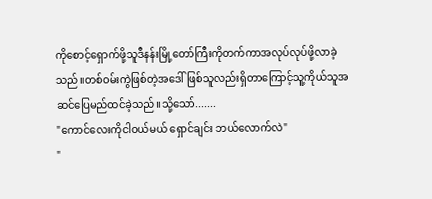ကိုစောင့်ရှောက်ဖို့သူဒီနန်းမြို့တော်ကြီးကိုတက်ကာအလုပ်လုပ်ဖို့လာခဲ့သည်။တစ်ဝမ်းကွဲဖြစ်တဲ့အဒေါ်ဖြစ်သူလည်းရှိတာကြောင့်သူ့ကိုယ်သူအဆင်ပြေမည်ထင်ခဲ့သည်။သို့သော်.......
"ကောင်လေးကိုငါဝယ်မယ် ရှောင်ချင်း ဘယ်လောက်လဲ"
"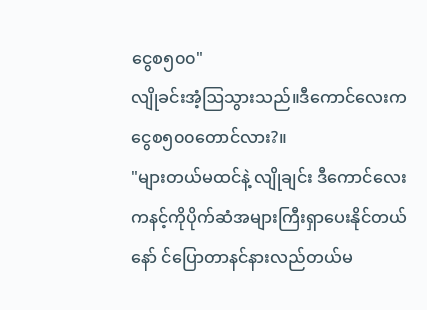ငွေစ၅၀၀"
လျိုခင်းအံ့ဩသွားသည်။ဒီကောင်လေးကငွေစ၅၀၀တောင်လား?။
"များတယ်မထင်နဲ့ လျိုချင်း ဒီကောင်လေးကနင့်ကိုပိုက်ဆံအများကြီးရှာပေးနိုင်တယ်နော် င်ပြောတာနင်နားလည်တယ်မ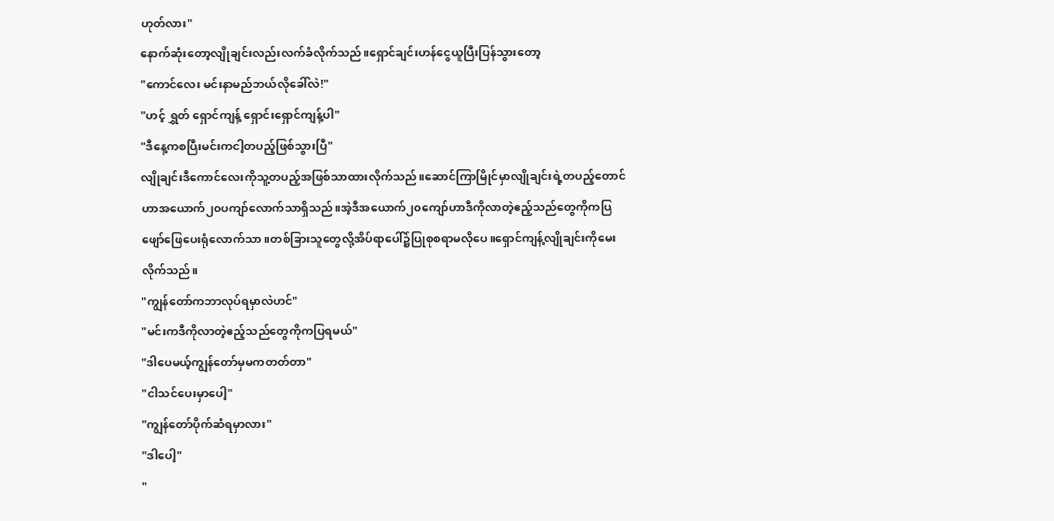ဟုတ်လား"
နောက်ဆုံးတော့လျိုချင်းလည်းလက်ခံလိုက်သည်။ရှောင်ချင်းဟန်ငွေယူပြီးပြန်သွားတော့
"ကောင်လေး မင်းနာမည်ဘယ်လိုခေါ်လဲ!"
"ဟင့် ရွှတ် ရှောင်ကျန့် ရှောင်းရှောင်ကျန့်ပါ"
"ဒီနေ့ကစပြီးမင်းကငါ့တပည့်ဖြစ်သွားပြီ"
လျိုချင်းဒီကောင်လေးကိုသူ့တပည့်အဖြစ်သာထားလိုက်သည်။ဆောင်ကြာမြိုင်မှာလျိုချင်းရဲ့တပည့်တောင်ဟာအယောက်၂၀ပကျာ်လောက်သာရှိသည်။အဲ့ဒီအယောက်၂၀ကျော်ဟာဒီကိုလာတဲ့ဧည့်သည်တွေကိုကပြဖျော်ဖြေပေးရုံလောက်သာ။တစ်ခြားသူတွေလို့အိပ်ရာပေါ်၌ပြုစုစရာမလိုပေ။ရှောင်ကျန့်လျိုချင်းကိုမေးလိုက်သည်။
"ကျွန်တော်ကဘာလုပ်ရမှာလဲဟင်"
"မင်းကဒီကိုလာတဲ့ဧည့်သည်တွေကိုကပြရမယ်"
"ဒါပေမယ့်ကျွန်တော်မှမကတတ်တာ"
"ငါသင်ပေးမှာပေါ့"
"ကျွန်တော်ပိုက်ဆံရမှာလား"
"ဒါပေါ့"
"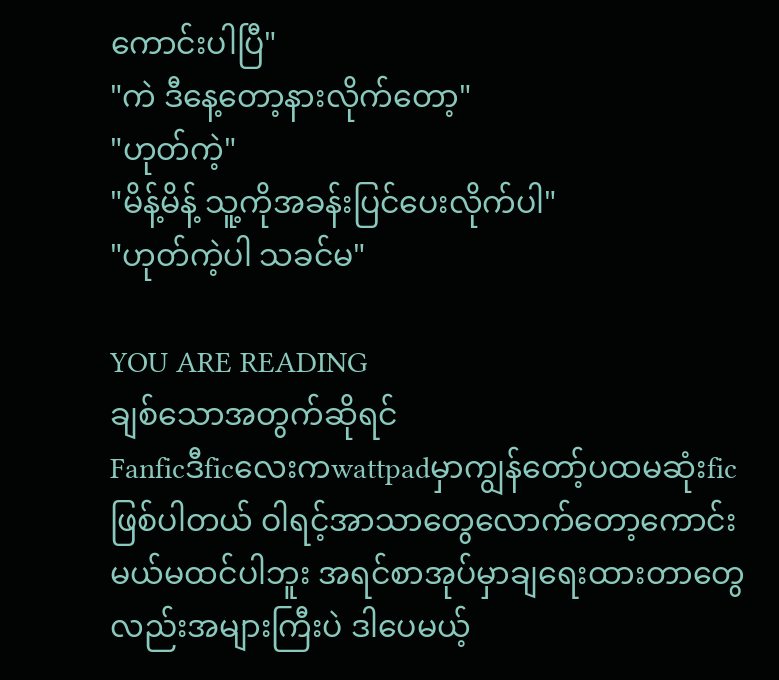ကောင်းပါပြီ"
"ကဲ ဒီနေ့တော့နားလိုက်တော့"
"ဟုတ်ကဲ့"
"မိန့်မိန့် သူ့ကိုအခန်းပြင်ပေးလိုက်ပါ"
"ဟုတ်ကဲ့ပါ သခင်မ"

YOU ARE READING
ချစ်သောအတွက်ဆိုရင်
Fanficဒီficလေးကwattpadမှာကျွန်တော့်ပထမဆုံးficဖြစ်ပါတယ် ဝါရင့်အာသာတွေလောက်တော့ကောင်းမယ်မထင်ပါဘူး အရင်စာအုပ်မှာချရေးထားတာတွေလည်းအများကြီးပဲ ဒါပေမယ့်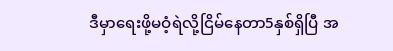ဒီမှာရေးဖို့မဝံ့ရဲလို့ငြိမ်နေတာ5နှစ်ရှိပြီ အ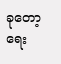ခုတော့ရေး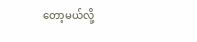တော့မယ်လို့